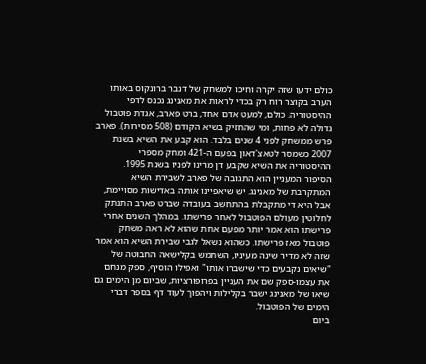כולם ידעו שזה יקרה וחיכו למשחק של דנבר ברונקוס באותו הערב בקוצר רוח רק בכדי לראות את מאנינג נכנס לדפי ההיסטוריה. כולם, למעט אדם אחד, ברט פארב, אגדת פוטבול גדולה לא פחות, ומי שהחזיק בשיא הקודם (508 מסירות). פארב פרש ממשחק לפני 4 שנים בלבד. הוא קבע את השיא בשנת 2007 כשמסר לטאצ'דאון בפעם ה-421 ומחק מספרי ההיסטוריה את השיא שקבע דן מרינו לפניו בשנת 1995.
הסיפור המעניין הוא התגובה של פארב לשבירת השיא המתקרבת של מאנינג. יש שיאפיינו אותה באדישות מסויימת, אבל היא די מתקבלת בהתחשב בעובדה שברט פארב התנתק לחלוטין מעולם הפוטבול לאחר פרישתו. במהלך השנים אחרי פרישתו הוא אמר יותר מפעם אחת שהוא לא ראה משחק פוטבול מאז פרישתו. כשהוא נשאל לגבי שבירת השיא הוא אמר שזה לא מדיר שינה מעיניו, השתמש בקלישאה החבוטה של "שיאים נקבעים כדי שישברו אותו" ואפילו הוסיף, ספק מנחם את עצמו-ספק שם את העניין בפרופורציות, שביום מן הימים גם שיאו של מאנינג ישבר בקלילות ויהפוך לעוד דף בספר דברי הימים של הפוטבול.
ביום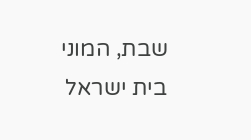שבת, המוני בית ישראל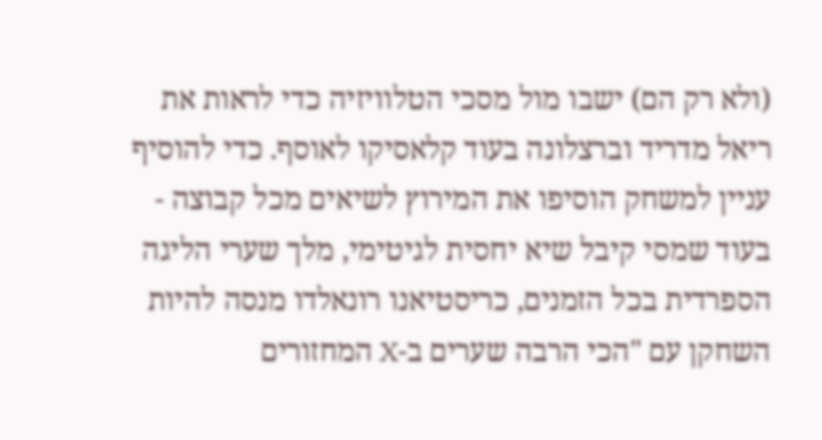(ולא רק הם) ישבו מול מסכי הטלוויזיה כדי לראות את ריאל מדריד וברצלונה בעוד קלאסיקו לאוסף. כדי להוסיף עניין למשחק הוסיפו את המירוץ לשיאים מכל קבוצה - בעוד שמסי קיבל שיא יחסית לגיטימי, מלך שערי הליגה הספרדית בכל הזמנים, כריסטיאנו רונאלדו מנסה להיות השחקן עם "הכי הרבה שערים ב-X המחזורים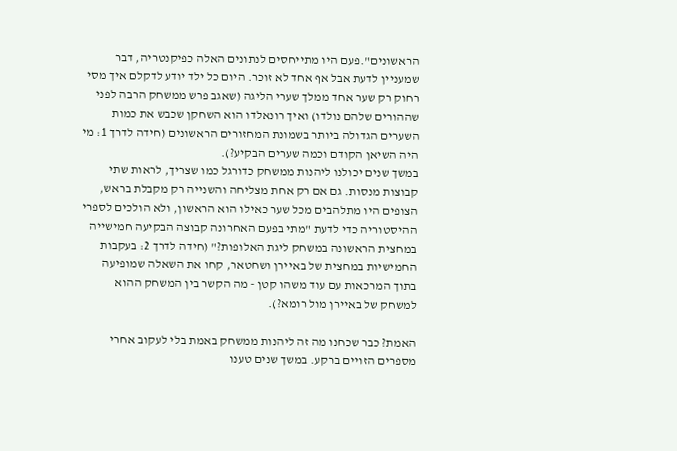הראשונים".פעם היו מתייחסים לנתונים האלה כפיקנטריה, דבר שמעניין לדעת אבל אף אחד לא זוכר. היום כל ילד יודע לדקלם איך מסי רחוק רק שער אחד ממלך שערי הליגה (שאגב פרש ממשחק הרבה לפני שההורים שלהם נולדו) ואיך רונאלדו הוא השחקן שכבש את כמות השערים הגדולה ביותר בשמונת המחזורים הראשונים (חידה לדרך 1: מי היה השיאן הקודם וכמה שערים הבקיע?).
במשך שנים יכולנו ליהנות ממשחק כדורגל כמו שצריך, לראות שתי קבוצות מנסות. גם אם רק אחת מצליחה והשנייה רק מקבלת בראש, הצופים היו מתלהבים מכל שער כאילו הוא הראשון, ולא הולכים לספרי ההיסטוריה כדי לדעת "מתי בפעם האחרונה קבוצה הבקיעה חמישייה במחצית הראשונה במשחק ליגת האלופות?" (חידה לדרך 2: בעקבות החמישיות במחצית של באיירן ושחטאר, קחו את השאלה שמופיעה בתוך המרכאות עם עוד משהו קטן - מה הקשר בין המשחק ההוא למשחק של באיירן מול רומא?).

האמת? כבר שכחנו מה זה ליהנות ממשחק באמת בלי לעקוב אחרי מספרים הזויים ברקע. במשך שנים טענו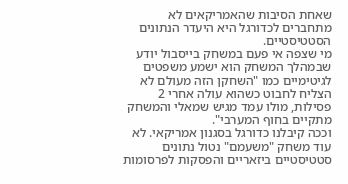שאחת הסיבות שהאמריקאים לא מתחברים לכדורגל היא היעדר הנתונים הסטטיסטיים.
מי שצפה אי פעם במשחק בייסבול יודע שבמהלך המשחק הוא ישמע משפטים לגיטימיים כמו "השחקן הזה מעולם לא הצליח לחבוט כשהוא עולה אחרי 2 פסילות, מולו עמד מגיש שמאלי והמשחק מתקיים בחוף המערבי".
וככה קיבלנו כדורגל בסגנון אמריקאי. לא עוד משחק "משעמם" נטול נתונים סטטיסטיים ביזאריים והפסקות לפרסומות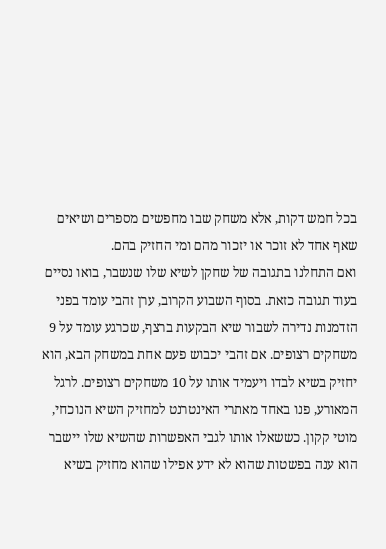בכל חמש דקות, אלא משחק שבו מחפשים מספרים ושיאים שאף אחד לא זוכר או יזכור מהם ומי החזיק בהם.
ואם התחלנו בתגובה של שחקן לשיא שלו שנשבר, בואו נסיים בעוד תגובה כזאת. בסוף השבוע הקרוב, ערן זהבי עומד בפני הזדמנות נדירה לשבור שיא הבקעות ברצף, שכרגע עומד על 9 משחקים רצופים. אם זהבי יכבוש פעם אחת במשחק הבא, הוא יחזיק בשיא לבדו ויעמיד אותו על 10 משחקים רצופים. לרגל המאורע, פנו באחד מאתרי האינטרנט למחזיק השיא הנוכחי, מוטי קקון. כששאלו אותו לגבי האפשרות שהשיא שלו יישבר הוא ענה בפשטות שהוא לא ידע אפילו שהוא מחזיק בשיא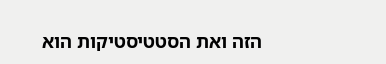הזה ואת הסטטיסטיקות הוא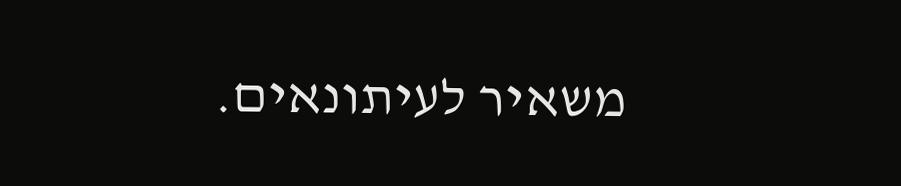משאיר לעיתונאים.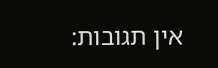אין תגובות: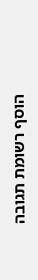הוסף רשומת תגובה